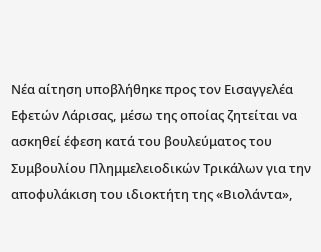Νέα αίτηση υποβλήθηκε προς τον Εισαγγελέα Εφετών Λάρισας, μέσω της οποίας ζητείται να ασκηθεί έφεση κατά του βουλεύματος του Συμβουλίου Πλημμελειοδικών Τρικάλων για την αποφυλάκιση του ιδιοκτήτη της «Βιολάντα»,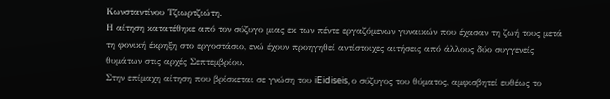Κωνσταντίνου Τζιωρτζιώτη.
Η αίτηση κατατέθηκε από τον σύζυγο μιας εκ των πέντε εργαζόμενων γυναικών που έχασαν τη ζωή τους μετά τη φονική έκρηξη στο εργοστάσιο, ενώ έχουν προηγηθεί αντίστοιχες αιτήσεις από άλλους δύο συγγενείς θυμάτων στις αρχές Σεπτεμβρίου.
Στην επίμαχη αίτηση που βρίσκεται σε γνώση του iEidiseis, ο σύζυγος του θύματος, αμφισβητεί ευθέως το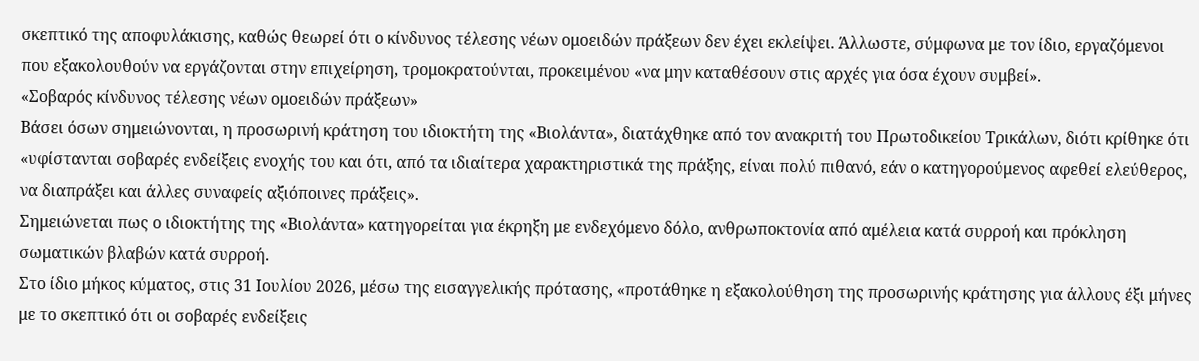σκεπτικό της αποφυλάκισης, καθώς θεωρεί ότι ο κίνδυνος τέλεσης νέων ομοειδών πράξεων δεν έχει εκλείψει. Άλλωστε, σύμφωνα με τον ίδιο, εργαζόμενοι που εξακολουθούν να εργάζονται στην επιχείρηση, τρομοκρατούνται, προκειμένου «να μην καταθέσουν στις αρχές για όσα έχουν συμβεί».
«Σοβαρός κίνδυνος τέλεσης νέων ομοειδών πράξεων»
Βάσει όσων σημειώνονται, η προσωρινή κράτηση του ιδιοκτήτη της «Βιολάντα», διατάχθηκε από τον ανακριτή του Πρωτοδικείου Τρικάλων, διότι κρίθηκε ότι «υφίστανται σοβαρές ενδείξεις ενοχής του και ότι, από τα ιδιαίτερα χαρακτηριστικά της πράξης, είναι πολύ πιθανό, εάν ο κατηγορούμενος αφεθεί ελεύθερος, να διαπράξει και άλλες συναφείς αξιόποινες πράξεις».
Σημειώνεται πως ο ιδιοκτήτης της «Βιολάντα» κατηγορείται για έκρηξη με ενδεχόμενο δόλο, ανθρωποκτονία από αμέλεια κατά συρροή και πρόκληση σωματικών βλαβών κατά συρροή.
Στο ίδιο μήκος κύματος, στις 31 Ιουλίου 2026, μέσω της εισαγγελικής πρότασης, «προτάθηκε η εξακολούθηση της προσωρινής κράτησης για άλλους έξι μήνες με το σκεπτικό ότι οι σοβαρές ενδείξεις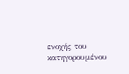ενοχής του κατηγορουμένου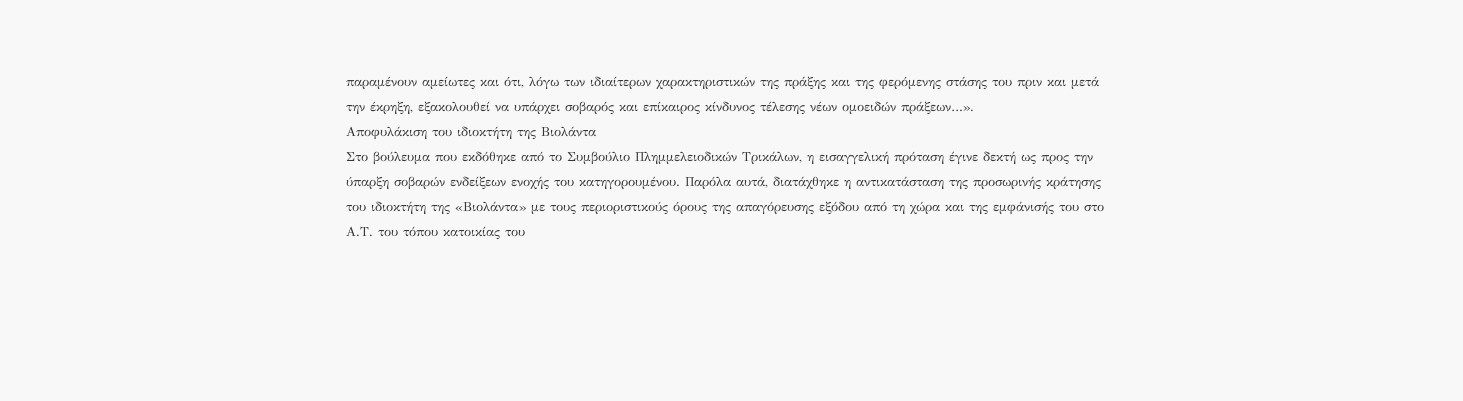παραμένουν αμείωτες και ότι, λόγω των ιδιαίτερων χαρακτηριστικών της πράξης και της φερόμενης στάσης του πριν και μετά την έκρηξη, εξακολουθεί να υπάρχει σοβαρός και επίκαιρος κίνδυνος τέλεσης νέων ομοειδών πράξεων…».
Αποφυλάκιση του ιδιοκτήτη της Βιολάντα
Στο βούλευμα που εκδόθηκε από το Συμβούλιο Πλημμελειοδικών Τρικάλων, η εισαγγελική πρόταση έγινε δεκτή ως προς την ύπαρξη σοβαρών ενδείξεων ενοχής του κατηγορουμένου. Παρόλα αυτά, διατάχθηκε η αντικατάσταση της προσωρινής κράτησης του ιδιοκτήτη της «Βιολάντα» με τους περιοριστικούς όρους της απαγόρευσης εξόδου από τη χώρα και της εμφάνισής του στο Α.Τ. του τόπου κατοικίας του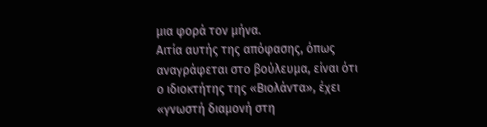μια φορά τον μήνα.
Αιτία αυτής της απόφασης, όπως αναγράφεται στο βούλευμα, είναι ότι ο ιδιοκτήτης της «Βιολάντα», έχει «γνωστή διαμονή στη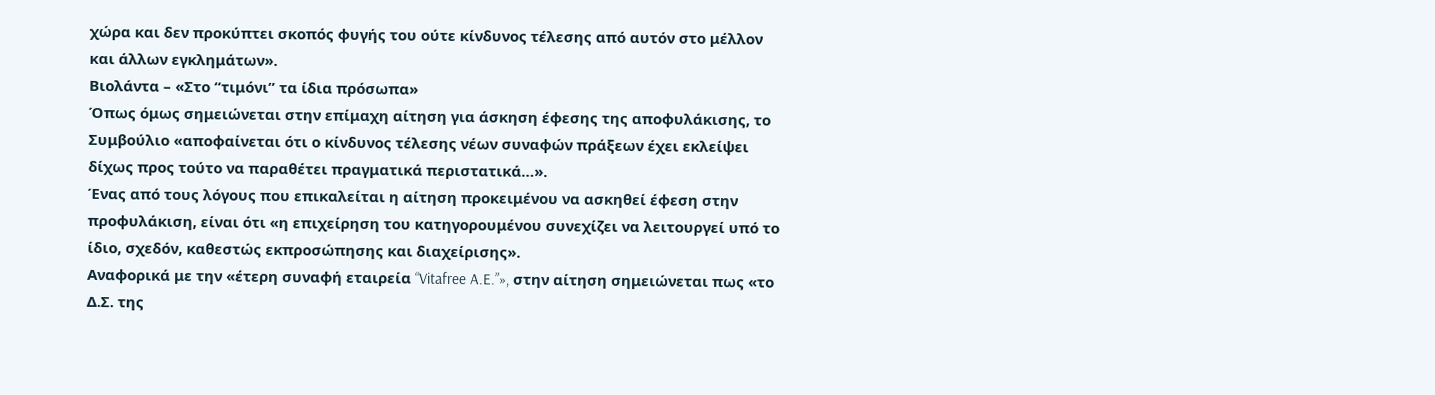χώρα και δεν προκύπτει σκοπός φυγής του ούτε κίνδυνος τέλεσης από αυτόν στο μέλλον και άλλων εγκλημάτων».
Βιολάντα – «Στο “τιμόνι” τα ίδια πρόσωπα»
Όπως όμως σημειώνεται στην επίμαχη αίτηση για άσκηση έφεσης της αποφυλάκισης, το Συμβούλιο «αποφαίνεται ότι ο κίνδυνος τέλεσης νέων συναφών πράξεων έχει εκλείψει δίχως προς τούτο να παραθέτει πραγματικά περιστατικά…».
Ένας από τους λόγους που επικαλείται η αίτηση προκειμένου να ασκηθεί έφεση στην προφυλάκιση, είναι ότι «η επιχείρηση του κατηγορουμένου συνεχίζει να λειτουργεί υπό το ίδιο, σχεδόν, καθεστώς εκπροσώπησης και διαχείρισης».
Αναφορικά με την «έτερη συναφή εταιρεία “Vitafree A.E.”», στην αίτηση σημειώνεται πως «το Δ.Σ. της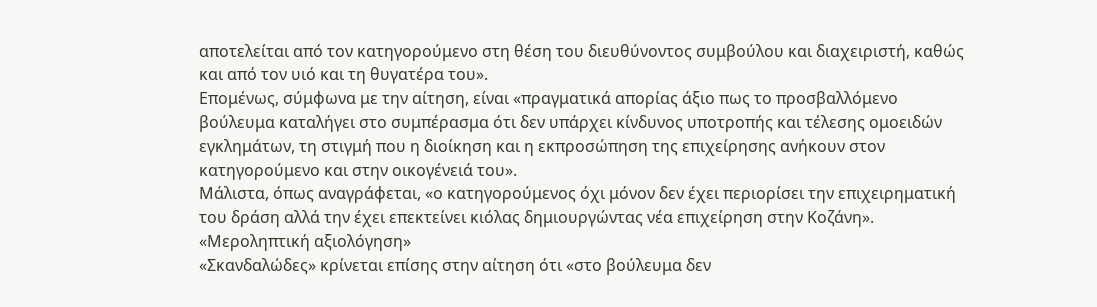αποτελείται από τον κατηγορούμενο στη θέση του διευθύνοντος συμβούλου και διαχειριστή, καθώς και από τον υιό και τη θυγατέρα του».
Επομένως, σύμφωνα με την αίτηση, είναι «πραγματικά απορίας άξιο πως το προσβαλλόμενο βούλευμα καταλήγει στο συμπέρασμα ότι δεν υπάρχει κίνδυνος υποτροπής και τέλεσης ομοειδών εγκλημάτων, τη στιγμή που η διοίκηση και η εκπροσώπηση της επιχείρησης ανήκουν στον κατηγορούμενο και στην οικογένειά του».
Μάλιστα, όπως αναγράφεται, «ο κατηγορούμενος όχι μόνον δεν έχει περιορίσει την επιχειρηματική του δράση αλλά την έχει επεκτείνει κιόλας δημιουργώντας νέα επιχείρηση στην Κοζάνη».
«Μεροληπτική αξιολόγηση»
«Σκανδαλώδες» κρίνεται επίσης στην αίτηση ότι «στο βούλευμα δεν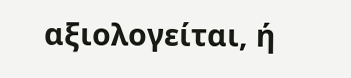αξιολογείται, ή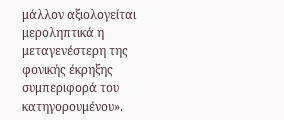μάλλον αξιολογείται μεροληπτικά η μεταγενέστερη της φονικής έκρηξης συμπεριφορά του κατηγορουμένου».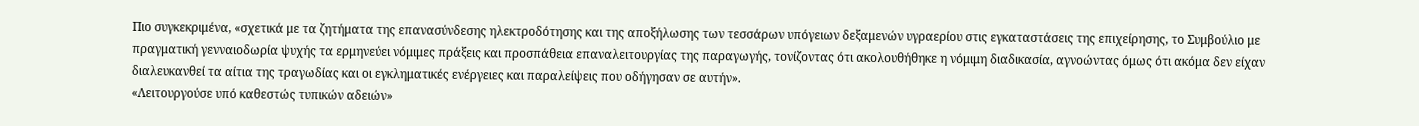Πιο συγκεκριμένα, «σχετικά με τα ζητήματα της επανασύνδεσης ηλεκτροδότησης και της αποξήλωσης των τεσσάρων υπόγειων δεξαμενών υγραερίου στις εγκαταστάσεις της επιχείρησης, το Συμβούλιο με πραγματική γενναιοδωρία ψυχής τα ερμηνεύει νόμιμες πράξεις και προσπάθεια επαναλειτουργίας της παραγωγής, τονίζοντας ότι ακολουθήθηκε η νόμιμη διαδικασία, αγνοώντας όμως ότι ακόμα δεν είχαν διαλευκανθεί τα αίτια της τραγωδίας και οι εγκληματικές ενέργειες και παραλείψεις που οδήγησαν σε αυτήν».
«Λειτουργούσε υπό καθεστώς τυπικών αδειών»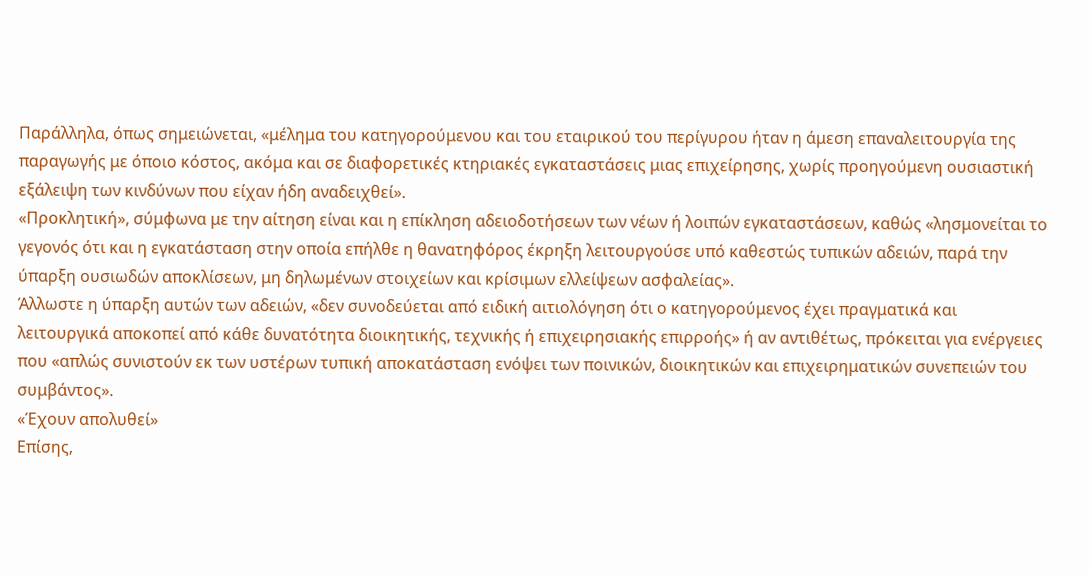Παράλληλα, όπως σημειώνεται, «μέλημα του κατηγορούμενου και του εταιρικού του περίγυρου ήταν η άμεση επαναλειτουργία της παραγωγής με όποιο κόστος, ακόμα και σε διαφορετικές κτηριακές εγκαταστάσεις μιας επιχείρησης, χωρίς προηγούμενη ουσιαστική εξάλειψη των κινδύνων που είχαν ήδη αναδειχθεί».
«Προκλητική», σύμφωνα με την αίτηση είναι και η επίκληση αδειοδοτήσεων των νέων ή λοιπών εγκαταστάσεων, καθώς «λησμονείται το γεγονός ότι και η εγκατάσταση στην οποία επήλθε η θανατηφόρος έκρηξη λειτουργούσε υπό καθεστώς τυπικών αδειών, παρά την ύπαρξη ουσιωδών αποκλίσεων, μη δηλωμένων στοιχείων και κρίσιμων ελλείψεων ασφαλείας».
Άλλωστε η ύπαρξη αυτών των αδειών, «δεν συνοδεύεται από ειδική αιτιολόγηση ότι ο κατηγορούμενος έχει πραγματικά και λειτουργικά αποκοπεί από κάθε δυνατότητα διοικητικής, τεχνικής ή επιχειρησιακής επιρροής» ή αν αντιθέτως, πρόκειται για ενέργειες που «απλώς συνιστούν εκ των υστέρων τυπική αποκατάσταση ενόψει των ποινικών, διοικητικών και επιχειρηματικών συνεπειών του συμβάντος».
«Έχουν απολυθεί»
Επίσης,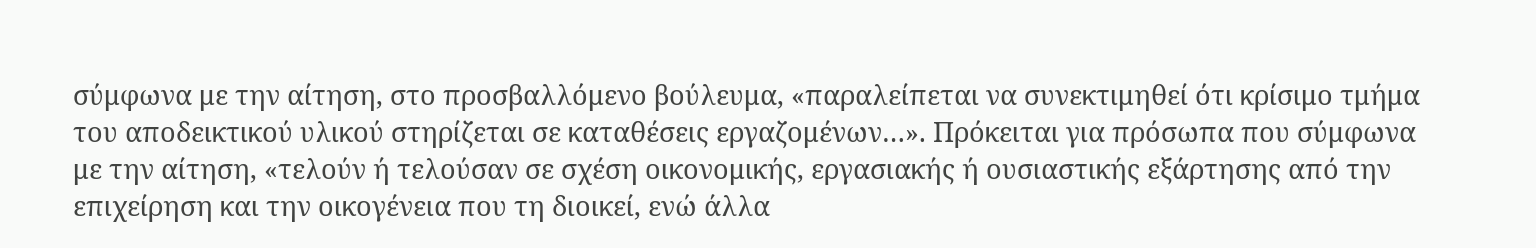σύμφωνα με την αίτηση, στο προσβαλλόμενο βούλευμα, «παραλείπεται να συνεκτιμηθεί ότι κρίσιμο τμήμα του αποδεικτικού υλικού στηρίζεται σε καταθέσεις εργαζομένων…». Πρόκειται για πρόσωπα που σύμφωνα με την αίτηση, «τελούν ή τελούσαν σε σχέση οικονομικής, εργασιακής ή ουσιαστικής εξάρτησης από την επιχείρηση και την οικογένεια που τη διοικεί, ενώ άλλα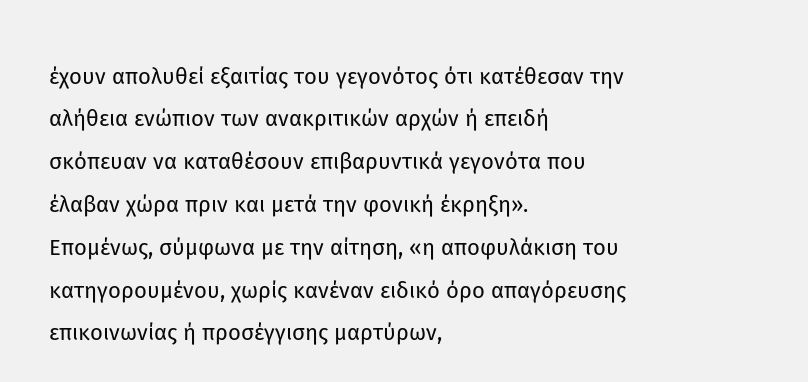έχουν απολυθεί εξαιτίας του γεγονότος ότι κατέθεσαν την αλήθεια ενώπιον των ανακριτικών αρχών ή επειδή σκόπευαν να καταθέσουν επιβαρυντικά γεγονότα που έλαβαν χώρα πριν και μετά την φονική έκρηξη».
Επομένως, σύμφωνα με την αίτηση, «η αποφυλάκιση του κατηγορουμένου, χωρίς κανέναν ειδικό όρο απαγόρευσης επικοινωνίας ή προσέγγισης μαρτύρων,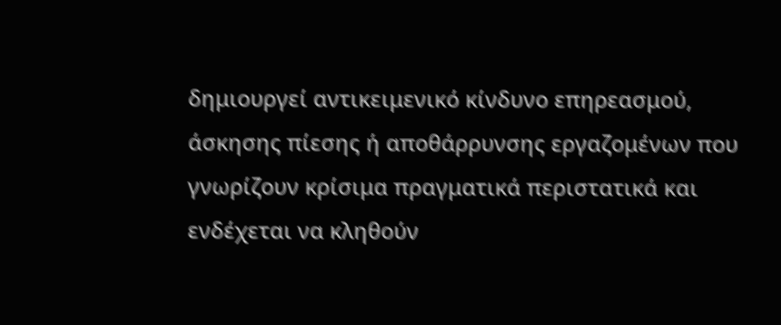δημιουργεί αντικειμενικό κίνδυνο επηρεασμού, άσκησης πίεσης ή αποθάρρυνσης εργαζομένων που γνωρίζουν κρίσιμα πραγματικά περιστατικά και ενδέχεται να κληθούν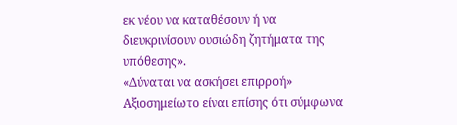εκ νέου να καταθέσουν ή να διευκρινίσουν ουσιώδη ζητήματα της υπόθεσης».
«Δύναται να ασκήσει επιρροή»
Αξιοσημείωτο είναι επίσης ότι σύμφωνα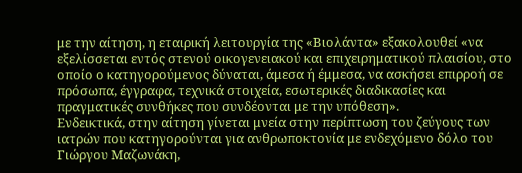με την αίτηση, η εταιρική λειτουργία της «Βιολάντα» εξακολουθεί «να εξελίσσεται εντός στενού οικογενειακού και επιχειρηματικού πλαισίου, στο οποίο ο κατηγορούμενος δύναται, άμεσα ή έμμεσα, να ασκήσει επιρροή σε πρόσωπα, έγγραφα, τεχνικά στοιχεία, εσωτερικές διαδικασίες και πραγματικές συνθήκες που συνδέονται με την υπόθεση».
Ενδεικτικά, στην αίτηση γίνεται μνεία στην περίπτωση του ζεύγους των ιατρών που κατηγορούνται για ανθρωποκτονία με ενδεχόμενο δόλο του Γιώργου Μαζωνάκη,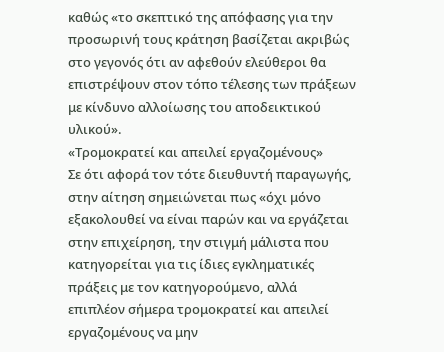καθώς «το σκεπτικό της απόφασης για την προσωρινή τους κράτηση βασίζεται ακριβώς στο γεγονός ότι αν αφεθούν ελεύθεροι θα επιστρέψουν στον τόπο τέλεσης των πράξεων με κίνδυνο αλλοίωσης του αποδεικτικού υλικού».
«Τρομοκρατεί και απειλεί εργαζομένους»
Σε ότι αφορά τον τότε διευθυντή παραγωγής, στην αίτηση σημειώνεται πως «όχι μόνο εξακολουθεί να είναι παρών και να εργάζεται στην επιχείρηση, την στιγμή μάλιστα που κατηγορείται για τις ίδιες εγκληματικές πράξεις με τον κατηγορούμενο, αλλά επιπλέον σήμερα τρομοκρατεί και απειλεί εργαζομένους να μην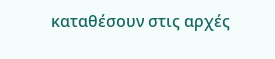καταθέσουν στις αρχές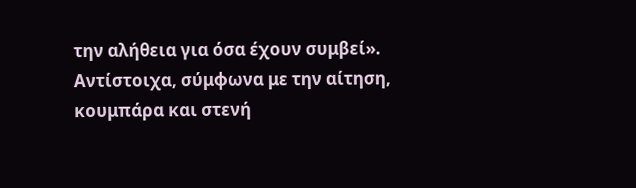την αλήθεια για όσα έχουν συμβεί».
Αντίστοιχα, σύμφωνα με την αίτηση, κουμπάρα και στενή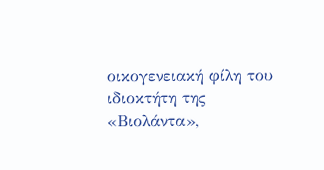οικογενειακή φίλη του ιδιοκτήτη της «Βιολάντα»,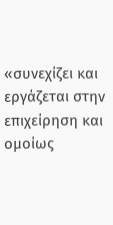«συνεχίζει και εργάζεται στην επιχείρηση και ομοίως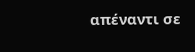απέναντι σε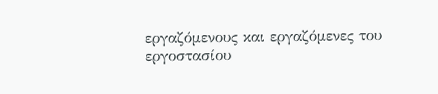εργαζόμενους και εργαζόμενες του εργοστασίου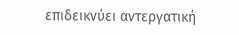επιδεικνύει αντεργατική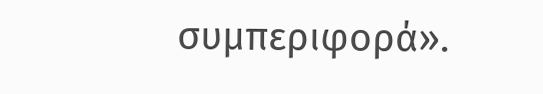συμπεριφορά».